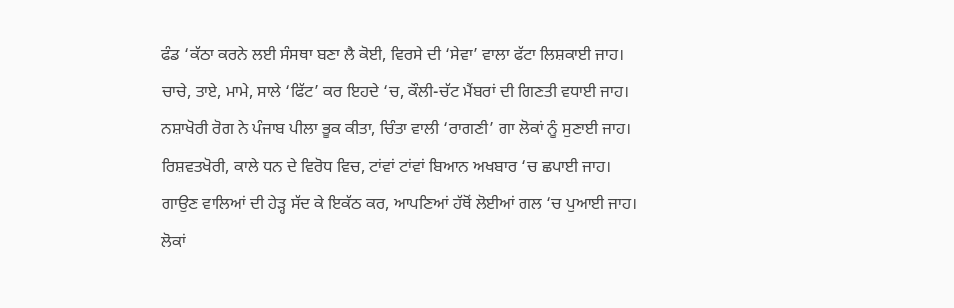ਫੰਡ ‘ਕੱਠਾ ਕਰਨੇ ਲਈ ਸੰਸਥਾ ਬਣਾ ਲੈ ਕੋਈ, ਵਿਰਸੇ ਦੀ ‘ਸੇਵਾ’ ਵਾਲਾ ਫੱਟਾ ਲਿਸ਼ਕਾਈ ਜਾਹ।
ਚਾਚੇ, ਤਾਏ, ਮਾਮੇ, ਸਾਲੇ ‘ਫਿੱਟ’ ਕਰ ਇਹਦੇ ‘ਚ, ਕੌਲੀ-ਚੱਟ ਮੈਂਬਰਾਂ ਦੀ ਗਿਣਤੀ ਵਧਾਈ ਜਾਹ।
ਨਸ਼ਾਖੋਰੀ ਰੋਗ ਨੇ ਪੰਜਾਬ ਪੀਲਾ ਭੂਕ ਕੀਤਾ, ਚਿੰਤਾ ਵਾਲੀ ‘ਰਾਗਣੀ’ ਗਾ ਲੋਕਾਂ ਨੂੰ ਸੁਣਾਈ ਜਾਹ।
ਰਿਸ਼ਵਤਖੋਰੀ, ਕਾਲੇ ਧਨ ਦੇ ਵਿਰੋਧ ਵਿਚ, ਟਾਂਵਾਂ ਟਾਂਵਾਂ ਬਿਆਨ ਅਖਬਾਰ ‘ਚ ਛਪਾਈ ਜਾਹ।
ਗਾਉਣ ਵਾਲਿਆਂ ਦੀ ਹੇੜ੍ਹ ਸੱਦ ਕੇ ਇਕੱਠ ਕਰ, ਆਪਣਿਆਂ ਹੱਥੋਂ ਲੋਈਆਂ ਗਲ ‘ਚ ਪੁਆਈ ਜਾਹ।
ਲੋਕਾਂ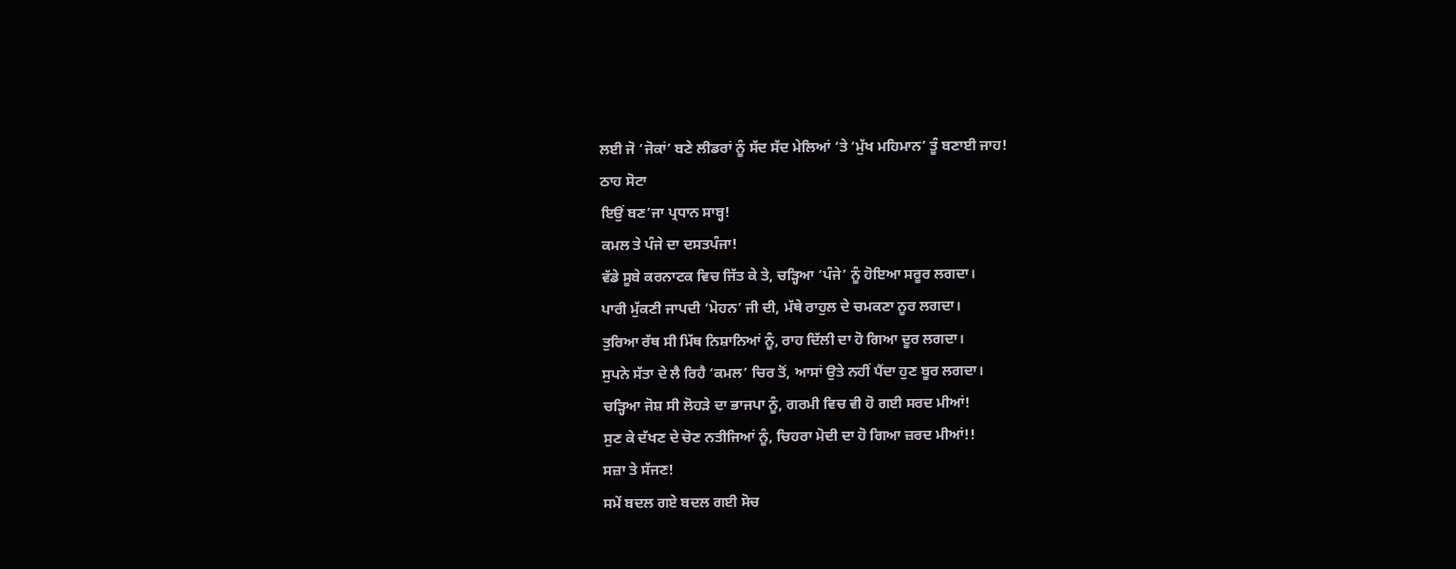ਲਈ ਜੋ ‘ਜੋਕਾਂ’ ਬਣੇ ਲੀਡਰਾਂ ਨੂੰ ਸੱਦ ਸੱਦ ਮੇਲਿਆਂ ‘ਤੇ ‘ਮੁੱਖ ਮਹਿਮਾਨ’ ਤੂੰ ਬਣਾਈ ਜਾਹ!
ਠਾਹ ਸੋਟਾ
ਇਉਂ ਬਣ’ਜਾ ਪ੍ਰਧਾਨ ਸਾਬ੍ਹ!
ਕਮਲ ਤੇ ਪੰਜੇ ਦਾ ਦਸਤਪੰਜਾ!
ਵੱਡੇ ਸੂਬੇ ਕਰਨਾਟਕ ਵਿਚ ਜਿੱਤ ਕੇ ਤੇ, ਚੜ੍ਹਿਆ ‘ਪੰਜੇ’ ਨੂੰ ਹੋਇਆ ਸਰੂਰ ਲਗਦਾ।
ਪਾਰੀ ਮੁੱਕਣੀ ਜਾਪਦੀ ‘ਮੋਹਨ’ ਜੀ ਦੀ, ਮੱਥੇ ਰਾਹੁਲ ਦੇ ਚਮਕਣਾ ਨੂਰ ਲਗਦਾ।
ਤੁਰਿਆ ਰੱਥ ਸੀ ਮਿੱਥ ਨਿਸ਼ਾਨਿਆਂ ਨੂੰ, ਰਾਹ ਦਿੱਲੀ ਦਾ ਹੋ ਗਿਆ ਦੂਰ ਲਗਦਾ।
ਸੁਪਨੇ ਸੱਤਾ ਦੇ ਲੈ ਰਿਹੈ ‘ਕਮਲ’ ਚਿਰ ਤੋਂ, ਆਸਾਂ ਉਤੇ ਨਹੀਂ ਪੈਂਦਾ ਹੁਣ ਬੂਰ ਲਗਦਾ।
ਚੜ੍ਹਿਆ ਜੋਸ਼ ਸੀ ਲੋਹੜੇ ਦਾ ਭਾਜਪਾ ਨੂੰ, ਗਰਮੀ ਵਿਚ ਵੀ ਹੋ ਗਈ ਸਰਦ ਮੀਆਂ!
ਸੁਣ ਕੇ ਦੱਖਣ ਦੇ ਚੋਣ ਨਤੀਜਿਆਂ ਨੂੰ, ਚਿਹਰਾ ਮੋਦੀ ਦਾ ਹੋ ਗਿਆ ਜ਼ਰਦ ਮੀਆਂ!!
ਸਜ਼ਾ ਤੇ ਸੱਜਣ!
ਸਮੇਂ ਬਦਲ ਗਏ ਬਦਲ ਗਈ ਸੋਚ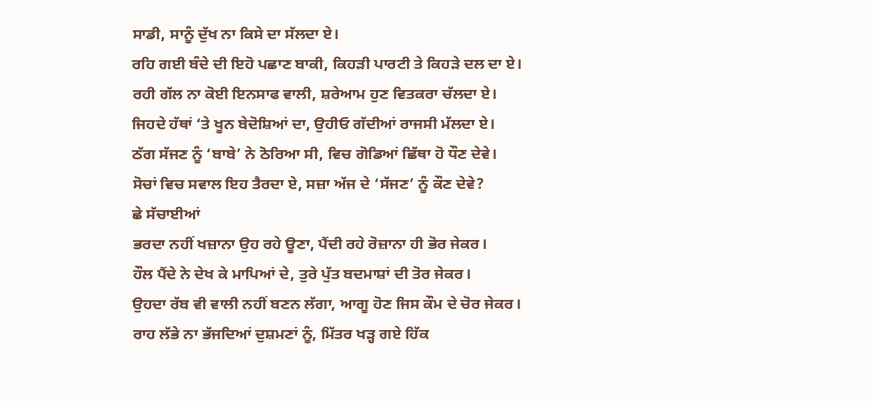ਸਾਡੀ, ਸਾਨੂੰ ਦੁੱਖ ਨਾ ਕਿਸੇ ਦਾ ਸੱਲਦਾ ਏ।
ਰਹਿ ਗਈ ਬੰਦੇ ਦੀ ਇਹੋ ਪਛਾਣ ਬਾਕੀ, ਕਿਹੜੀ ਪਾਰਟੀ ਤੇ ਕਿਹੜੇ ਦਲ ਦਾ ਏ।
ਰਹੀ ਗੱਲ ਨਾ ਕੋਈ ਇਨਸਾਫ ਵਾਲੀ, ਸ਼ਰੇਆਮ ਹੁਣ ਵਿਤਕਰਾ ਚੱਲਦਾ ਏ।
ਜਿਹਦੇ ਹੱਥਾਂ ‘ਤੇ ਖੂਨ ਬੇਦੋਸ਼ਿਆਂ ਦਾ, ਉਹੀਓ ਗੱਦੀਆਂ ਰਾਜਸੀ ਮੱਲਦਾ ਏ।
ਠੱਗ ਸੱਜਣ ਨੂੰ ‘ਬਾਬੇ’ ਨੇ ਠੋਰਿਆ ਸੀ, ਵਿਚ ਗੋਡਿਆਂ ਛਿੱਥਾ ਹੋ ਧੌਣ ਦੇਵੇ।
ਸੋਚਾਂ ਵਿਚ ਸਵਾਲ ਇਹ ਤੈਰਦਾ ਏ, ਸਜ਼ਾ ਅੱਜ ਦੇ ‘ਸੱਜਣ’ ਨੂੰ ਕੌਣ ਦੇਵੇ?
ਛੇ ਸੱਚਾਈਆਂ
ਭਰਦਾ ਨਹੀਂ ਖਜ਼ਾਨਾ ਉਹ ਰਹੇ ਊਣਾ, ਪੈਂਦੀ ਰਹੇ ਰੋਜ਼ਾਨਾ ਹੀ ਭੋਰ ਜੇਕਰ।
ਹੌਲ ਪੈਂਦੇ ਨੇ ਦੇਖ ਕੇ ਮਾਪਿਆਂ ਦੇ, ਤੁਰੇ ਪੁੱਤ ਬਦਮਾਸ਼ਾਂ ਦੀ ਤੋਰ ਜੇਕਰ।
ਉਹਦਾ ਰੱਬ ਵੀ ਵਾਲੀ ਨਹੀਂ ਬਣਨ ਲੱਗਾ, ਆਗੂ ਹੋਣ ਜਿਸ ਕੌਮ ਦੇ ਚੋਰ ਜੇਕਰ।
ਰਾਹ ਲੱਭੇ ਨਾ ਭੱਜਦਿਆਂ ਦੁਸ਼ਮਣਾਂ ਨੂੰ, ਮਿੱਤਰ ਖੜ੍ਹ ਗਏ ਹਿੱਕ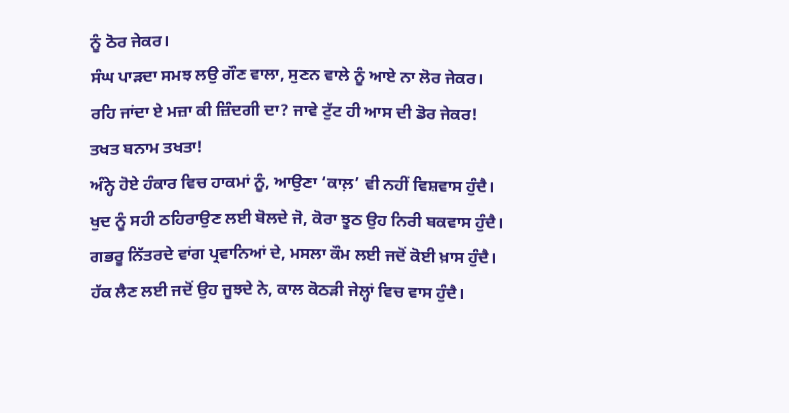ਨੂੰ ਠੋਰ ਜੇਕਰ।
ਸੰਘ ਪਾੜਦਾ ਸਮਝ ਲਉ ਗੌਣ ਵਾਲਾ, ਸੁਣਨ ਵਾਲੇ ਨੂੰ ਆਏ ਨਾ ਲੋਰ ਜੇਕਰ।
ਰਹਿ ਜਾਂਦਾ ਏ ਮਜ਼ਾ ਕੀ ਜ਼ਿੰਦਗੀ ਦਾ? ਜਾਵੇ ਟੁੱਟ ਹੀ ਆਸ ਦੀ ਡੋਰ ਜੇਕਰ!
ਤਖਤ ਬਨਾਮ ਤਖਤਾ!
ਅੰਨ੍ਹੇ ਹੋਏ ਹੰਕਾਰ ਵਿਚ ਹਾਕਮਾਂ ਨੂੰ, ਆਉਣਾ ‘ਕਾਲ਼’ ਵੀ ਨਹੀਂ ਵਿਸ਼ਵਾਸ ਹੁੰਦੈ।
ਖੁਦ ਨੂੰ ਸਹੀ ਠਹਿਰਾਉਣ ਲਈ ਬੋਲਦੇ ਜੋ, ਕੋਰਾ ਝੂਠ ਉਹ ਨਿਰੀ ਬਕਵਾਸ ਹੁੰਦੈ।
ਗਭਰੂ ਨਿੱਤਰਦੇ ਵਾਂਗ ਪ੍ਰਵਾਨਿਆਂ ਦੇ, ਮਸਲਾ ਕੌਮ ਲਈ ਜਦੋਂ ਕੋਈ ਖ਼ਾਸ ਹੁੰਦੈ।
ਹੱਕ ਲੈਣ ਲਈ ਜਦੋਂ ਉਹ ਜੂਝਦੇ ਨੇ, ਕਾਲ ਕੋਠੜੀ ਜੇਲ੍ਹਾਂ ਵਿਚ ਵਾਸ ਹੁੰਦੈ।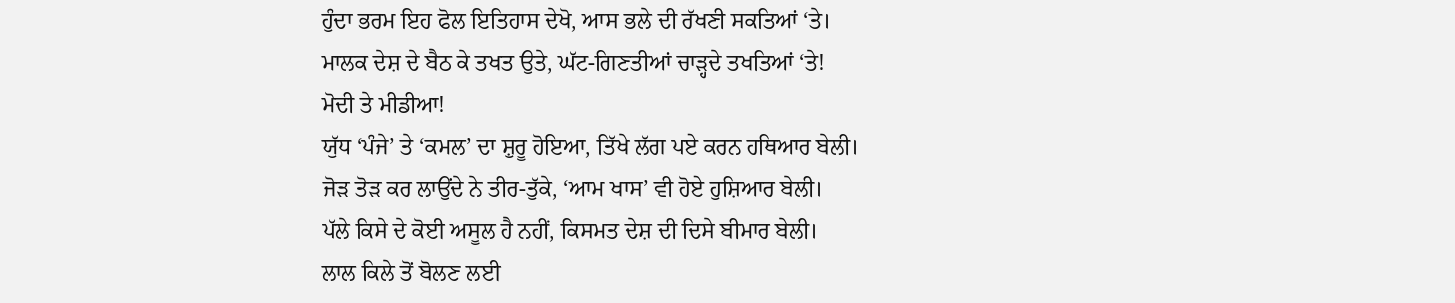ਹੁੰਦਾ ਭਰਮ ਇਹ ਫੋਲ ਇਤਿਹਾਸ ਦੇਖੋ, ਆਸ ਭਲੇ ਦੀ ਰੱਖਣੀ ਸਕਤਿਆਂ ‘ਤੇ।
ਮਾਲਕ ਦੇਸ਼ ਦੇ ਬੈਠ ਕੇ ਤਖਤ ਉਤੇ, ਘੱਟ-ਗਿਣਤੀਆਂ ਚਾੜ੍ਹਦੇ ਤਖਤਿਆਂ ‘ਤੇ!
ਮੋਦੀ ਤੇ ਮੀਡੀਆ!
ਯੁੱਧ ‘ਪੰਜੇ’ ਤੇ ‘ਕਮਲ’ ਦਾ ਸ਼ੁਰੂ ਹੋਇਆ, ਤਿੱਖੇ ਲੱਗ ਪਏ ਕਰਨ ਹਥਿਆਰ ਬੇਲੀ।
ਜੋੜ ਤੋੜ ਕਰ ਲਾਉਂਦੇ ਨੇ ਤੀਰ-ਤੁੱਕੇ, ‘ਆਮ ਖਾਸ’ ਵੀ ਹੋਏ ਹੁਸ਼ਿਆਰ ਬੇਲੀ।
ਪੱਲੇ ਕਿਸੇ ਦੇ ਕੋਈ ਅਸੂਲ ਹੈ ਨਹੀਂ, ਕਿਸਮਤ ਦੇਸ਼ ਦੀ ਦਿਸੇ ਬੀਮਾਰ ਬੇਲੀ।
ਲਾਲ ਕਿਲੇ ਤੋਂ ਬੋਲਣ ਲਈ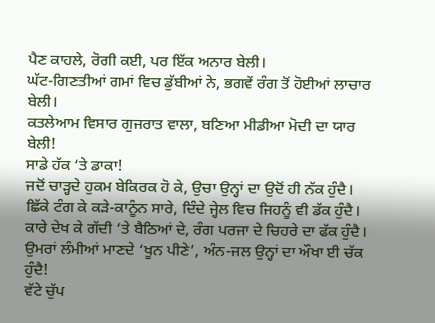ਪੈਣ ਕਾਹਲੇ, ਰੋਗੀ ਕਈ, ਪਰ ਇੱਕ ਅਨਾਰ ਬੇਲੀ।
ਘੱਟ-ਗਿਣਤੀਆਂ ਗਮਾਂ ਵਿਚ ਡੁੱਬੀਆਂ ਨੇ, ਭਗਵੇਂ ਰੰਗ ਤੋਂ ਹੋਈਆਂ ਲਾਚਾਰ ਬੇਲੀ।
ਕਤਲੇਆਮ ਵਿਸਾਰ ਗੁਜਰਾਤ ਵਾਲਾ, ਬਣਿਆ ਮੀਡੀਆ ਮੋਦੀ ਦਾ ਯਾਰ ਬੇਲੀ!
ਸਾਡੇ ਹੱਕ ‘ਤੇ ਡਾਕਾ!
ਜਦੋਂ ਚਾੜ੍ਹਦੇ ਹੁਕਮ ਬੇਕਿਰਕ ਹੋ ਕੇ, ਉਚਾ ਉਨ੍ਹਾਂ ਦਾ ਉਦੋਂ ਹੀ ਨੱਕ ਹੁੰਦੈ।
ਛਿੱਕੇ ਟੰਗ ਕੇ ਕੜੇ-ਕਾਨੂੰਨ ਸਾਰੇ, ਦਿੰਦੇ ਜ੍ਹੇਲ ਵਿਚ ਜਿਹਨੂੰ ਵੀ ਡੱਕ ਹੁੰਦੈ।
ਕਾਰੇ ਦੇਖ ਕੇ ਗੱਦੀ ‘ਤੇ ਬੈਠਿਆਂ ਦੇ, ਰੰਗ ਪਰਜਾ ਦੇ ਚਿਹਰੇ ਦਾ ਫੱਕ ਹੁੰਦੈ।
ਉਮਰਾਂ ਲੰਮੀਆਂ ਮਾਣਦੇ ‘ਖੂਨ ਪੀਣੇ’, ਅੰਨ-ਜਲ ਉਨ੍ਹਾਂ ਦਾ ਔਖਾ ਈ ਚੱਕ ਹੁੰਦੈ!
ਵੱਟੇ ਚੁੱਪ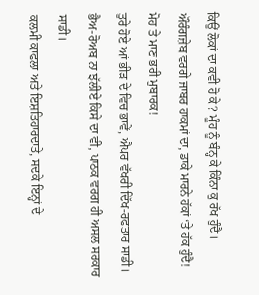ਕਿਉਂ ਲੋਕਾਂ ਦਾ ਕਵੀ ਹੋ ਕੇ? ਮੂੰਹ ਨੂੰ ਬੰਨ੍ਹ ਕੇ ਕਿੰਨਾ ਕੁ ਰੱਖ ਹੁੰਦੈ।
ਔਰੰਗਜ਼ੇਬ ਵਰਗੇ ਜਾਬਰ ਹਾਕਮਾਂ ਦਾ, ਡਾਕੇ ਮਾਰਨੇ ਹੱਕਾਂ ‘ਤੇ ਹੱਕ ਹੁੰਦੈ!
ਮੋਹ ਤੇ ਮਾਣ ਭਰੀ ਮੁਬਾਰਕ!
ਤੁਰੇ ਹੋਏ ਆਂ ਭੀੜ ਦੇ ਵਿਚ ਭਾਵੇਂ, ਐਪਰ ਵੱਖਰੀ ਦਿੱਖ-ਰਫਤਾਰ ਸਾਡੀ।
ਭੈਅ-ਰੋਅਬ ਨਾ ਝੱਲੀਏ ਕਿਸੇ ਦਾ ਵੀ, ਪਾਠਕ ਵਰਗ ਹੀ ਅਸਲ ਸਰਕਾਰ ਸਾਡੀ।
ਕਲਮੀ ਕਾਫਲਾ ਅਤੇ ਇਸ਼ਤਿਹਾਰਦਾਤੇ, ਸਦਕੇ ਇਨ੍ਹਾਂ ਦੇ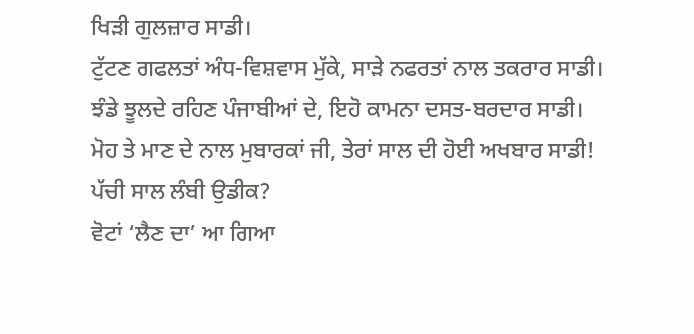ਖਿੜੀ ਗੁਲਜ਼ਾਰ ਸਾਡੀ।
ਟੁੱਟਣ ਗਫਲਤਾਂ ਅੰਧ-ਵਿਸ਼ਵਾਸ ਮੁੱਕੇ, ਸਾੜੇ ਨਫਰਤਾਂ ਨਾਲ ਤਕਰਾਰ ਸਾਡੀ।
ਝੰਡੇ ਝੂਲਦੇ ਰਹਿਣ ਪੰਜਾਬੀਆਂ ਦੇ, ਇਹੋ ਕਾਮਨਾ ਦਸਤ-ਬਰਦਾਰ ਸਾਡੀ।
ਮੋਹ ਤੇ ਮਾਣ ਦੇ ਨਾਲ ਮੁਬਾਰਕਾਂ ਜੀ, ਤੇਰਾਂ ਸਾਲ ਦੀ ਹੋਈ ਅਖਬਾਰ ਸਾਡੀ!
ਪੱਚੀ ਸਾਲ ਲੰਬੀ ਉਡੀਕ?
ਵੋਟਾਂ ‘ਲੈਣ ਦਾ’ ਆ ਗਿਆ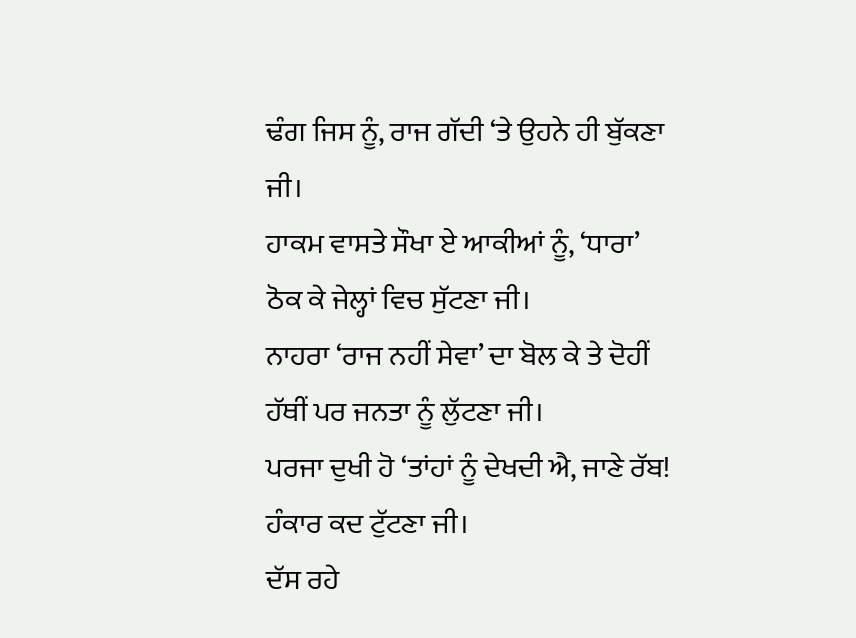ਢੰਗ ਜਿਸ ਨੂੰ, ਰਾਜ ਗੱਦੀ ‘ਤੇ ਉਹਨੇ ਹੀ ਬੁੱਕਣਾ ਜੀ।
ਹਾਕਮ ਵਾਸਤੇ ਸੌਖਾ ਏ ਆਕੀਆਂ ਨੂੰ, ‘ਧਾਰਾ’ ਠੋਕ ਕੇ ਜੇਲ੍ਹਾਂ ਵਿਚ ਸੁੱਟਣਾ ਜੀ।
ਨਾਹਰਾ ‘ਰਾਜ ਨਹੀਂ ਸੇਵਾ’ ਦਾ ਬੋਲ ਕੇ ਤੇ ਦੋਹੀਂ ਹੱਥੀਂ ਪਰ ਜਨਤਾ ਨੂੰ ਲੁੱਟਣਾ ਜੀ।
ਪਰਜਾ ਦੁਖੀ ਹੋ ‘ਤਾਂਹਾਂ ਨੂੰ ਦੇਖਦੀ ਐ, ਜਾਣੇ ਰੱਬ! ਹੰਕਾਰ ਕਦ ਟੁੱਟਣਾ ਜੀ।
ਦੱਸ ਰਹੇ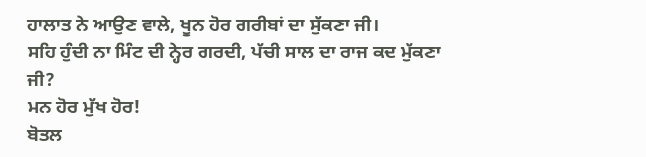ਹਾਲਾਤ ਨੇ ਆਉਣ ਵਾਲੇ, ਖੂਨ ਹੋਰ ਗਰੀਬਾਂ ਦਾ ਸੁੱਕਣਾ ਜੀ।
ਸਹਿ ਹੁੰਦੀ ਨਾ ਮਿੰਟ ਦੀ ਨ੍ਹੇਰ ਗਰਦੀ, ਪੱਚੀ ਸਾਲ ਦਾ ਰਾਜ ਕਦ ਮੁੱਕਣਾ ਜੀ?
ਮਨ ਹੋਰ ਮੁੱਖ ਹੋਰ!
ਬੋਤਲ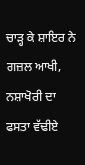ਚਾੜ੍ਹ ਕੇ ਸ਼ਾਇਰ ਨੇ ਗਜ਼ਲ ਆਖੀ, ਨਸ਼ਾਖੋਰੀ ਦਾ ਫਸਤਾ ਵੱਢੀਏ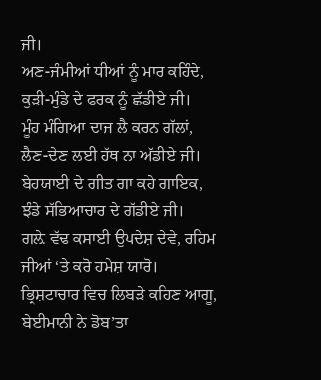ਜੀ।
ਅਣ-ਜੰਮੀਆਂ ਧੀਆਂ ਨੂੰ ਮਾਰ ਕਹਿੰਦੇ, ਕੁੜੀ-ਮੁੰਡੇ ਦੇ ਫਰਕ ਨੂੰ ਛੱਡੀਏ ਜੀ।
ਮੂੰਹ ਮੰਗਿਆ ਦਾਜ ਲੈ ਕਰਨ ਗੱਲਾਂ, ਲੈਣ-ਦੇਣ ਲਈ ਹੱਥ ਨਾ ਅੱਡੀਏ ਜੀ।
ਬੇਹਯਾਈ ਦੇ ਗੀਤ ਗਾ ਕਹੇ ਗਾਇਕ, ਝੰਡੇ ਸੱਭਿਆਚਾਰ ਦੇ ਗੱਡੀਏ ਜੀ।
ਗਲ਼ੇ ਵੱਢ ਕਸਾਈ ਉਪਦੇਸ਼ ਦੇਵੇ, ਰਹਿਮ ਜੀਆਂ ‘ਤੇ ਕਰੋ ਹਮੇਸ਼ ਯਾਰੋ।
ਭ੍ਰਿਸ਼ਟਾਚਾਰ ਵਿਚ ਲਿਬੜੇ ਕਹਿਣ ਆਗੂ, ਬੇਈਮਾਨੀ ਨੇ ਡੋਬ’ਤਾ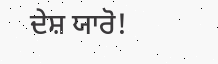ਦੇਸ਼ ਯਾਰੋ!